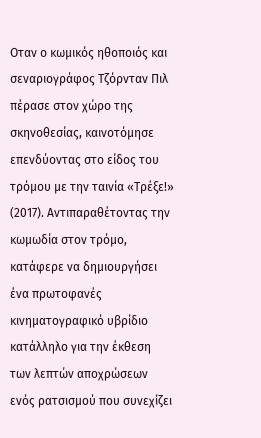Οταν ο κωμικός ηθοποιός και σεναριογράφος Τζόρνταν Πιλ πέρασε στον χώρο της σκηνοθεσίας, καινοτόμησε επενδύοντας στο είδος του τρόμου με την ταινία «Τρέξε!» (2017). Αντιπαραθέτοντας την κωμωδία στον τρόμο, κατάφερε να δημιουργήσει ένα πρωτοφανές κινηματογραφικό υβρίδιο κατάλληλο για την έκθεση των λεπτών αποχρώσεων ενός ρατσισμού που συνεχίζει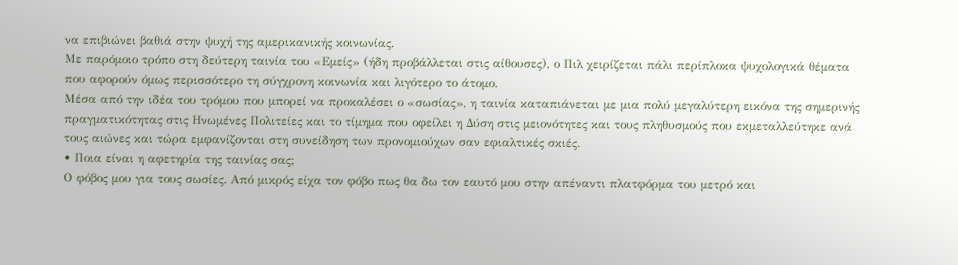να επιβιώνει βαθιά στην ψυχή της αμερικανικής κοινωνίας.
Με παρόμοιο τρόπο στη δεύτερη ταινία του «Εμείς» (ήδη προβάλλεται στις αίθουσες), ο Πιλ χειρίζεται πάλι περίπλοκα ψυχολογικά θέματα που αφορούν όμως περισσότερο τη σύγχρονη κοινωνία και λιγότερο το άτομο.
Μέσα από την ιδέα του τρόμου που μπορεί να προκαλέσει ο «σωσίας», η ταινία καταπιάνεται με μια πολύ μεγαλύτερη εικόνα της σημερινής πραγματικότητας στις Ηνωμένες Πολιτείες και το τίμημα που οφείλει η Δύση στις μειονότητες και τους πληθυσμούς που εκμεταλλεύτηκε ανά τους αιώνες και τώρα εμφανίζονται στη συνείδηση των προνομιούχων σαν εφιαλτικές σκιές.
• Ποια είναι η αφετηρία της ταινίας σας;
Ο φόβος μου για τους σωσίες. Από μικρός είχα τον φόβο πως θα δω τον εαυτό μου στην απέναντι πλατφόρμα του μετρό και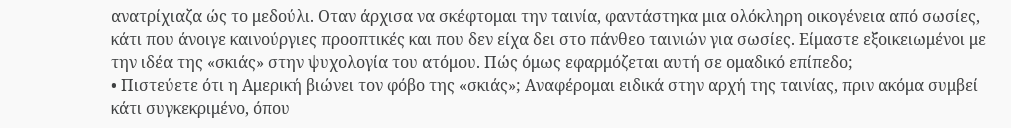ανατρίχιαζα ώς το μεδούλι. Οταν άρχισα να σκέφτομαι την ταινία, φαντάστηκα μια ολόκληρη οικογένεια από σωσίες, κάτι που άνοιγε καινούργιες προοπτικές και που δεν είχα δει στο πάνθεο ταινιών για σωσίες. Είμαστε εξοικειωμένοι με την ιδέα της «σκιάς» στην ψυχολογία του ατόμου. Πώς όμως εφαρμόζεται αυτή σε ομαδικό επίπεδο;
• Πιστεύετε ότι η Αμερική βιώνει τον φόβο της «σκιάς»; Αναφέρομαι ειδικά στην αρχή της ταινίας, πριν ακόμα συμβεί κάτι συγκεκριμένο, όπου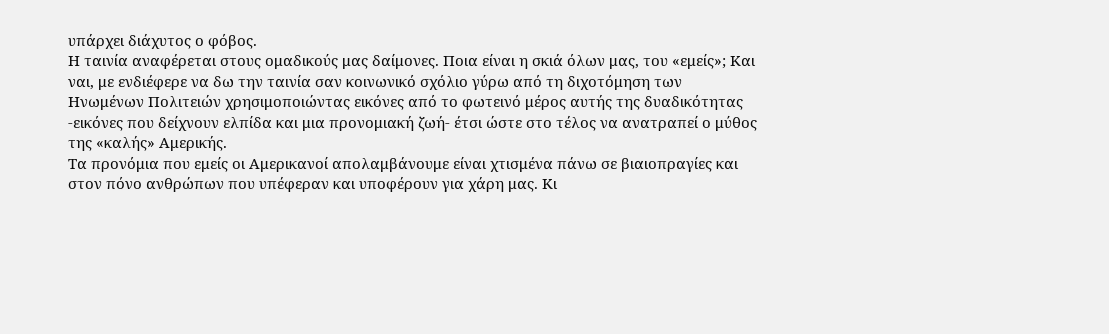υπάρχει διάχυτος ο φόβος.
Η ταινία αναφέρεται στους ομαδικούς μας δαίμονες. Ποια είναι η σκιά όλων μας, του «εμείς»; Και ναι, με ενδιέφερε να δω την ταινία σαν κοινωνικό σχόλιο γύρω από τη διχοτόμηση των Ηνωμένων Πολιτειών χρησιμοποιώντας εικόνες από το φωτεινό μέρος αυτής της δυαδικότητας -εικόνες που δείχνουν ελπίδα και μια προνομιακή ζωή- έτσι ώστε στο τέλος να ανατραπεί ο μύθος της «καλής» Αμερικής.
Τα προνόμια που εμείς οι Αμερικανοί απολαμβάνουμε είναι χτισμένα πάνω σε βιαιοπραγίες και στον πόνο ανθρώπων που υπέφεραν και υποφέρουν για χάρη μας. Κι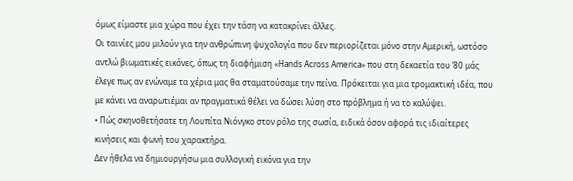όμως είμαστε μια χώρα που έχει την τάση να κατακρίνει άλλες.
Οι ταινίες μου μιλούν για την ανθρώπινη ψυχολογία που δεν περιορίζεται μόνο στην Αμερική, ωστόσο αντλώ βιωματικές εικόνες, όπως τη διαφήμιση «Hands Across America» που στη δεκαετία του ’80 μάς έλεγε πως αν ενώναμε τα χέρια μας θα σταματούσαμε την πείνα. Πρόκειται για μια τρομακτική ιδέα, που με κάνει να αναρωτιέμαι αν πραγματικά θέλει να δώσει λύση στο πρόβλημα ή να το καλύψει.
• Πώς σκηνοθετήσατε τη Λουπίτα Νιόνγκο στον ρόλο της σωσία, ειδικά όσον αφορά τις ιδιαίτερες κινήσεις και φωνή του χαρακτήρα.
Δεν ήθελα να δημιουργήσω μια συλλογική εικόνα για την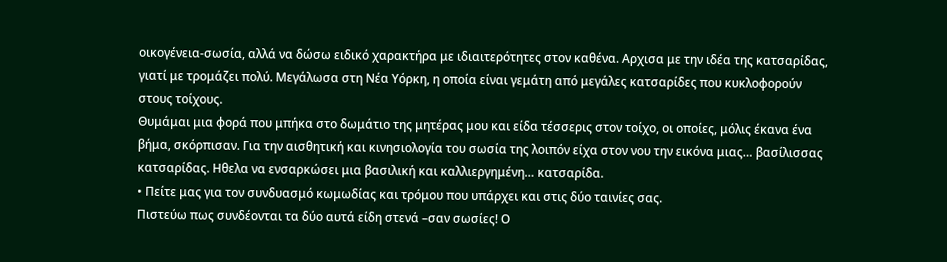οικογένεια-σωσία, αλλά να δώσω ειδικό χαρακτήρα με ιδιαιτερότητες στον καθένα. Αρχισα με την ιδέα της κατσαρίδας, γιατί με τρομάζει πολύ. Μεγάλωσα στη Νέα Υόρκη, η οποία είναι γεμάτη από μεγάλες κατσαρίδες που κυκλοφορούν στους τοίχους.
Θυμάμαι μια φορά που μπήκα στο δωμάτιο της μητέρας μου και είδα τέσσερις στον τοίχο, οι οποίες, μόλις έκανα ένα βήμα, σκόρπισαν. Για την αισθητική και κινησιολογία του σωσία της λοιπόν είχα στον νου την εικόνα μιας… βασίλισσας κατσαρίδας. Ηθελα να ενσαρκώσει μια βασιλική και καλλιεργημένη… κατσαρίδα.
• Πείτε μας για τον συνδυασμό κωμωδίας και τρόμου που υπάρχει και στις δύο ταινίες σας.
Πιστεύω πως συνδέονται τα δύο αυτά είδη στενά –σαν σωσίες! Ο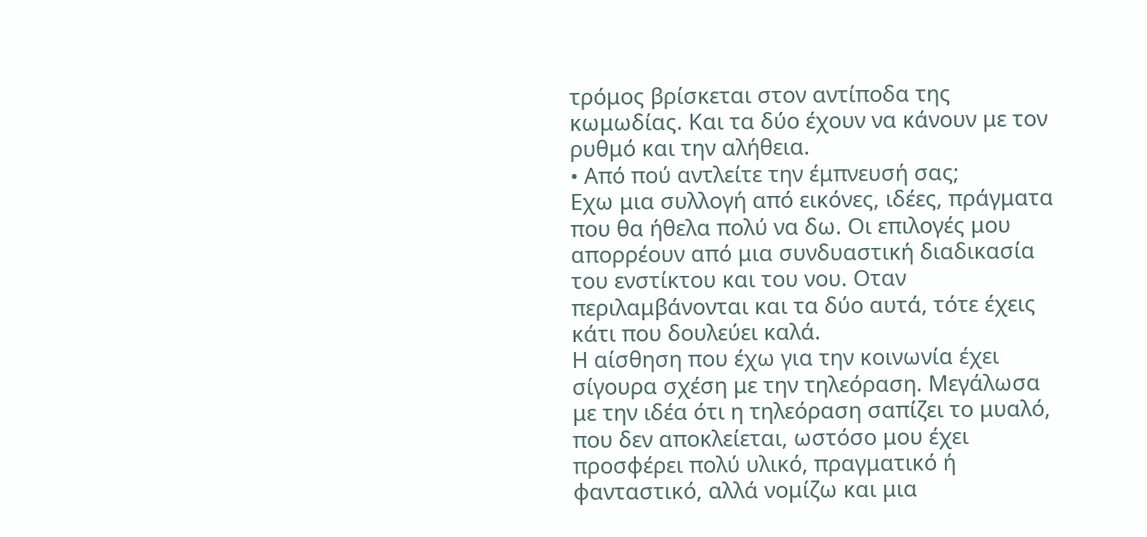τρόμος βρίσκεται στον αντίποδα της κωμωδίας. Και τα δύο έχουν να κάνουν με τον ρυθμό και την αλήθεια.
• Από πού αντλείτε την έμπνευσή σας;
Εχω μια συλλογή από εικόνες, ιδέες, πράγματα που θα ήθελα πολύ να δω. Οι επιλογές μου απορρέουν από μια συνδυαστική διαδικασία του ενστίκτου και του νου. Οταν περιλαμβάνονται και τα δύο αυτά, τότε έχεις κάτι που δουλεύει καλά.
Η αίσθηση που έχω για την κοινωνία έχει σίγουρα σχέση με την τηλεόραση. Μεγάλωσα με την ιδέα ότι η τηλεόραση σαπίζει το μυαλό, που δεν αποκλείεται, ωστόσο μου έχει προσφέρει πολύ υλικό, πραγματικό ή φανταστικό, αλλά νομίζω και μια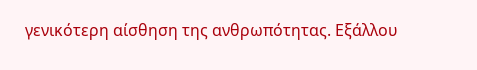γενικότερη αίσθηση της ανθρωπότητας. Εξάλλου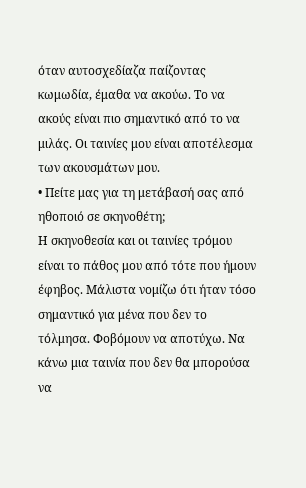όταν αυτοσχεδίαζα παίζοντας κωμωδία, έμαθα να ακούω. Το να ακούς είναι πιο σημαντικό από το να μιλάς. Οι ταινίες μου είναι αποτέλεσμα των ακουσμάτων μου.
• Πείτε μας για τη μετάβασή σας από ηθοποιό σε σκηνοθέτη;
Η σκηνοθεσία και οι ταινίες τρόμου είναι το πάθος μου από τότε που ήμουν έφηβος. Μάλιστα νομίζω ότι ήταν τόσο σημαντικό για μένα που δεν το τόλμησα. Φοβόμουν να αποτύχω. Να κάνω μια ταινία που δεν θα μπορούσα να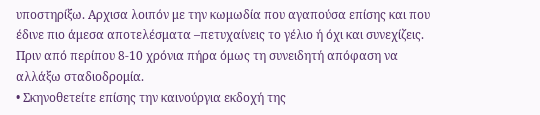υποστηρίξω. Αρχισα λοιπόν με την κωμωδία που αγαπούσα επίσης και που έδινε πιο άμεσα αποτελέσματα –πετυχαίνεις το γέλιο ή όχι και συνεχίζεις. Πριν από περίπου 8-10 χρόνια πήρα όμως τη συνειδητή απόφαση να αλλάξω σταδιοδρομία.
• Σκηνοθετείτε επίσης την καινούργια εκδοχή της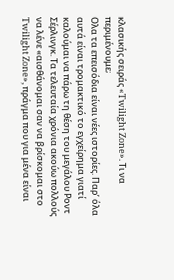κλασικής σειράς «Twilight Zone». Τι να περιμένουμε;
Ολα τα επεισόδια είναι νέες ιστορίες. Παρ’ όλα αυτά είναι τρομακτικό το εγχείρημα γιατί καλούμαι να πάρω τη θέση του μεγάλου Ροντ Σέρλινγκ. Τα τελευταία χρόνια ακούω πολλούς να λένε «αισθάνομαι σαν να βρίσκομαι στο Twilight Zone», πράγμα που για μένα είναι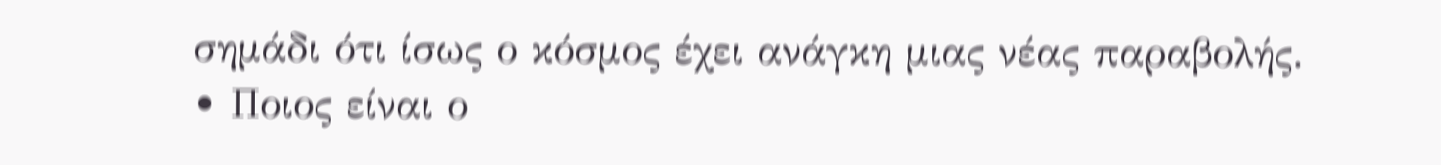σημάδι ότι ίσως ο κόσμος έχει ανάγκη μιας νέας παραβολής.
• Ποιος είναι ο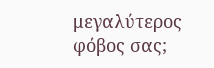μεγαλύτερος φόβος σας;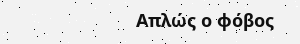Απλώς ο φόβος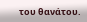του θανάτου.